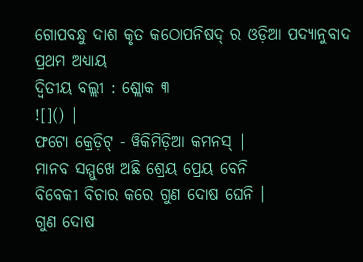ଗୋପବନ୍ଧୁ ଦାଶ କୃତ କଠୋପନିଷଦ୍ ର ଓଡ଼ିଆ ପଦ୍ୟାନୁବାଦ
ପ୍ରଥମ ଅଧ୍ୟାୟ
ଦ୍ୱିତୀୟ ବଲ୍ଲୀ : ଶ୍ଲୋକ ୩
![]() |
ଫଟୋ କ୍ରେଡ଼ିଟ୍ - ୱିକିମିଡ଼ିଆ କମନସ୍ |
ମାନବ ସମ୍ମୁଖେ ଅଛି ଶ୍ରେୟ ପ୍ରେୟ ବେନି
ବିବେକୀ ବିଚାର କରେ ଗୁଣ ଦୋଷ ଘେନି ।
ଗୁଣ ଦୋଷ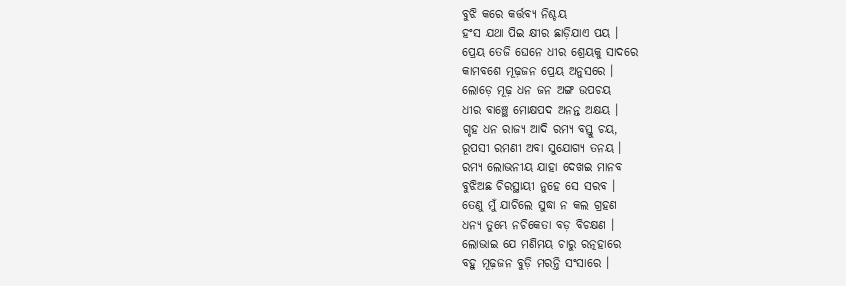ବୁଝି କରେ କର୍ତ୍ତବ୍ୟ ନିଶ୍ଚୟ
ହଂସ ଯଥା ପିଇ କ୍ଷୀର ଛାଡ଼ିଯାଏ ପୟ ।
ପ୍ରେୟ ତେଜି ଘେନେ ଧୀର ଶ୍ରେୟକୁ ସାଦରେ
କାମବଶେ ମୂଢ଼ଜନ ପ୍ରେୟ ଅନୁସରେ ।
ଲୋଡ଼େ ମୂଢ଼ ଧନ ଜନ ଅଙ୍ଗ ଉପଚୟ
ଧୀର ବାଞ୍ଛେ ମୋକ୍ଷପଦ ଅନନ୍ତ ଅକ୍ଷୟ ।
ଗୃହ ଧନ ରାଜ୍ୟ ଆଦି ରମ୍ୟ ବସ୍ତୁ ଚୟ,
ରୂପସୀ ରମଣୀ ଅବା ସୁଯୋଗ୍ୟ ତନୟ ।
ରମ୍ୟ ଲୋଭନୀୟ ଯାହା ଦେଖଇ ମାନବ
ବୁଝିଅଛ ଚିରସ୍ଥାୟୀ ନୁହେ ସେ ସରବ ।
ତେଣୁ ମୁଁ ଯାଚିଲେ ସୁଦ୍ଧା ନ କଲ ଗ୍ରହଣ
ଧନ୍ୟ ତୁମ୍ଭେ ନଚିକେତା ବଡ଼ ବିଚକ୍ଷଣ ।
ଲୋଭାଇ ଯେ ମଣିମୟ ଚାରୁ ରତ୍ନହାରେ
ବହୁ ମୂଢ଼ଜନ ବୁଡ଼ି ମରନ୍ତି ସଂସାରେ ।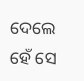ଦେଲେ ହେଁ ସେ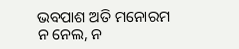ଭବପାଶ ଅତି ମନୋରମ
ନ ନେଲ, ନ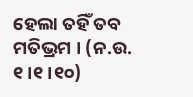ହେଲା ତହିଁ ତବ ମତିଭ୍ରମ । (ନ.ଉ. ୧।୧।୧୦)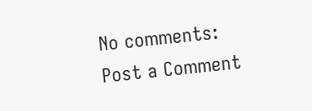No comments:
Post a Comment